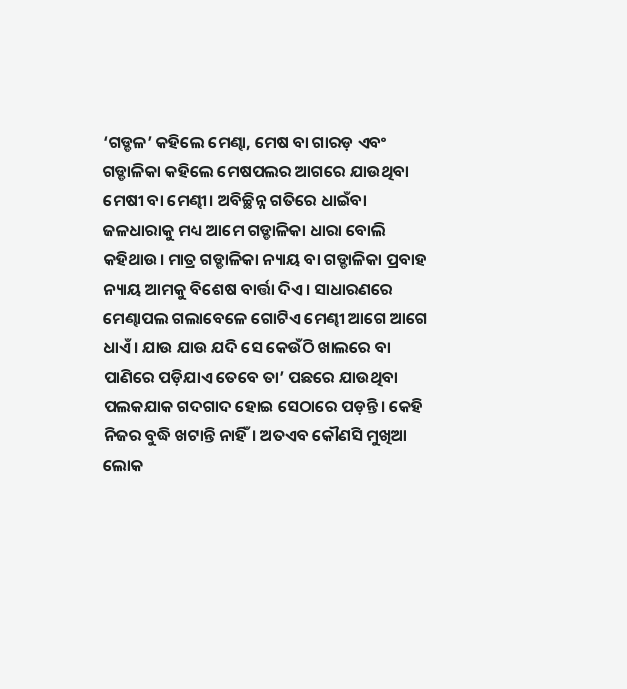‘ଗଡ୍ଡଳ’ କହିଲେ ମେଣ୍ଢା, ମେଷ ବା ଗାରଡ଼ ଏବଂ ଗଡ୍ଡାଳିକା କହିଲେ ମେଷପଲର ଆଗରେ ଯାଉଥିବା ମେଷୀ ବା ମେଣ୍ଢୀ। ଅବିଚ୍ଛିନ୍ନ ଗତିରେ ଧାଇଁବା ଜଳଧାରାକୁ ମଧ୍ୟ ଆମେ ଗଡ୍ଡାଳିକା ଧାରା ବୋଲି କହିଥାଉ। ମାତ୍ର ଗଡ୍ଡାଳିକା ନ୍ୟାୟ ବା ଗଡ୍ଡାଳିକା ପ୍ରବାହ ନ୍ୟାୟ ଆମକୁ ବିଶେଷ ବାର୍ତ୍ତା ଦିଏ। ସାଧାରଣରେ ମେଣ୍ଢାପଲ ଗଲାବେଳେ ଗୋଟିଏ ମେଣ୍ଢୀ ଆଗେ ଆଗେ ଧାଏଁ। ଯାଉ ଯାଉ ଯଦି ସେ କେଉଁଠି ଖାଲରେ ବା ପାଣିରେ ପଡ଼ିଯାଏ ତେବେ ତା’ ପଛରେ ଯାଉଥିବା ପଲକଯାକ ଗଦଗାଦ ହୋଇ ସେଠାରେ ପଡ଼ନ୍ତି। କେହି ନିଜର ବୁଦ୍ଧି ଖଟାନ୍ତି ନାହିଁ। ଅତଏବ କୌଣସି ମୁଖିଆ ଲୋକ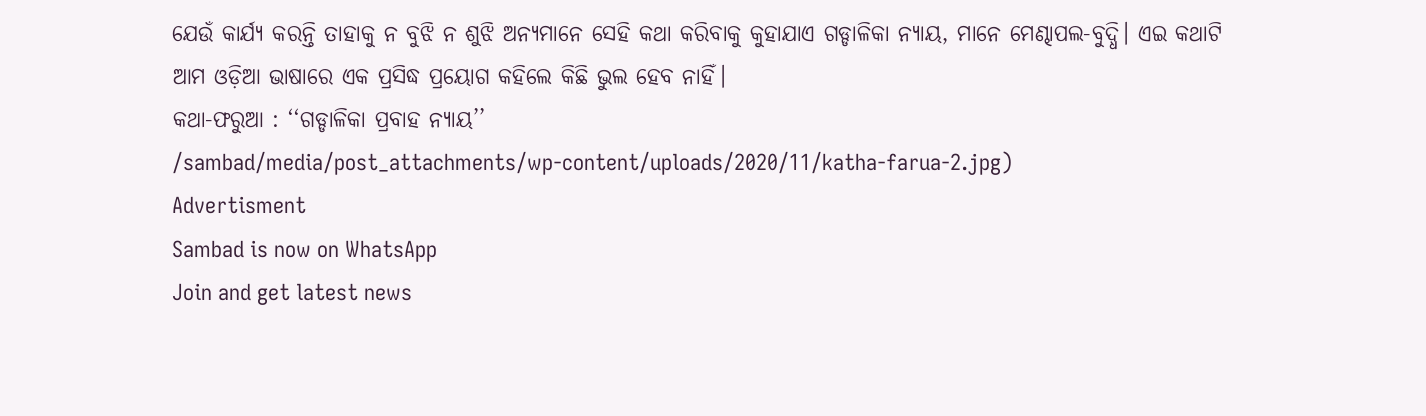ଯେଉଁ କାର୍ଯ୍ୟ କରନ୍ତି ତାହାକୁ ନ ବୁଝି ନ ଶୁଝି ଅନ୍ୟମାନେ ସେହି କଥା କରିବାକୁ କୁହାଯାଏ ଗଡ୍ଡାଳିକା ନ୍ୟାୟ, ମାନେ ମେଣ୍ଢାପଲ-ବୁଦ୍ଧି। ଏଇ କଥାଟି ଆମ ଓଡ଼ିଆ ଭାଷାରେ ଏକ ପ୍ରସିଦ୍ଧ ପ୍ରୟୋଗ କହିଲେ କିଛି ଭୁଲ ହେବ ନାହିଁ।
କଥା-ଫରୁଆ : ‘‘ଗଡ୍ଡାଳିକା ପ୍ରବାହ ନ୍ୟାୟ’’
/sambad/media/post_attachments/wp-content/uploads/2020/11/katha-farua-2.jpg)
Advertisment
Sambad is now on WhatsApp
Join and get latest news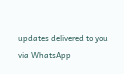updates delivered to you via WhatsApp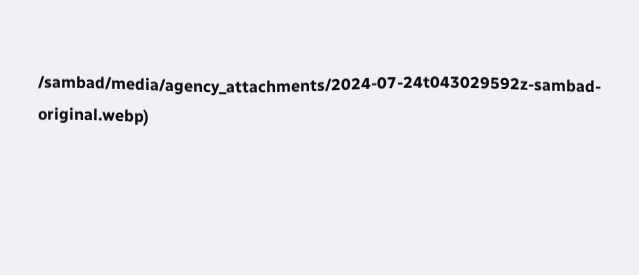/sambad/media/agency_attachments/2024-07-24t043029592z-sambad-original.webp)